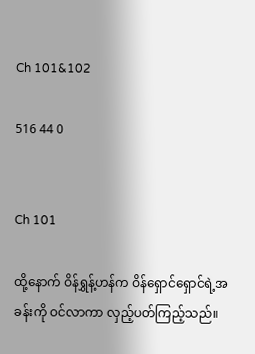Ch 101&102

516 44 0


Ch 101

ထို့နောက် ဝိန်ရွှန့်ဟန်က ဝိန်ရှောင်ရှောင်ရဲ့အခန်းကို ဝင်လာကာ လှည့်ပတ်ကြည့်သည်။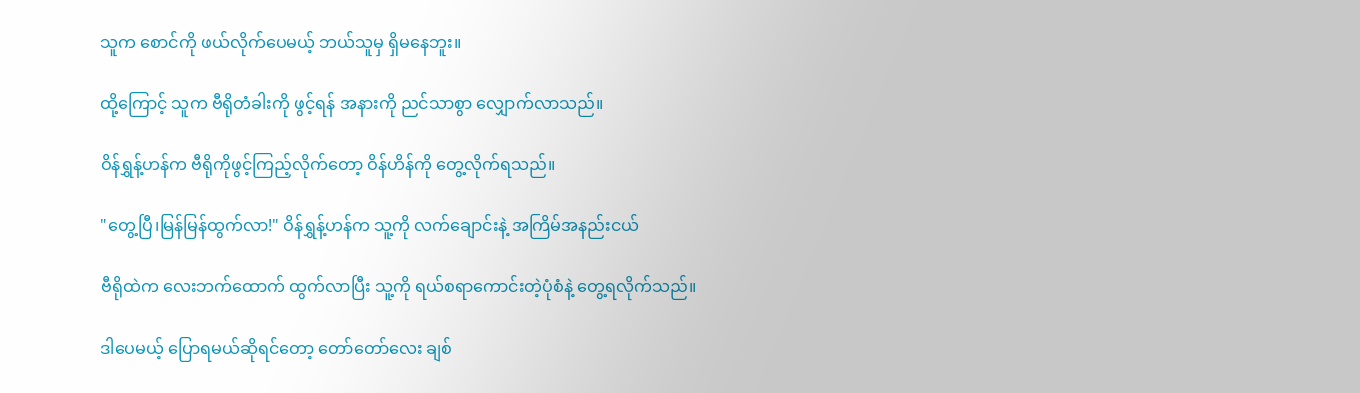သူက စောင်ကို ဖယ်လိုက်ပေမယ့် ဘယ်သူမှ ရှိမနေဘူး။

ထို့ကြောင့် သူက ဗီရိုတံခါးကို ဖွင့်ရန် အနားကို ညင်သာစွာ လျှောက်လာသည်။

ဝိန်ရွှန့်ဟန်က ဗီရိုကိုဖွင့်ကြည့်လိုက်တော့ ဝိန်ဟိန်ကို တွေ့လိုက်ရသည်။

"တွေ့ပြီ၊မြန်မြန်ထွက်လာ!" ဝိန်ရွှန့်ဟန်က သူ့ကို လက်ချောင်းနဲ့ အကြိမ်အနည်းငယ်

ဗီရိုထဲက လေးဘက်ထောက် ထွက်လာပြီး သူ့ကို ရယ်စရာကောင်းတဲ့ပုံစံနဲ့ တွေ့ရလိုက်သည်။

ဒါပေမယ့် ပြောရမယ်ဆိုရင်တော့ တော်တော်လေး ချစ်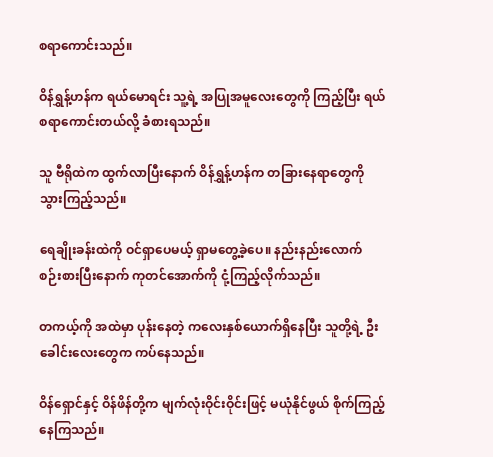စရာကောင်းသည်။

ဝိန်ရွှန့်ဟန်က ရယ်မောရင်း သူ့ရဲ့ အပြုအမူလေးတွေကို ကြည့်ပြီး ရယ်စရာကောင်းတယ်လို့ ခံစားရသည်။

သူ ဗီရိုထဲက ထွက်လာပြီးနောက် ဝိန်ရွှန့်ဟန်က တခြားနေရာတွေကို သွားကြည့်သည်။

ရေချိုးခန်းထဲကို ဝင်ရှာပေမယ့် ရှာမတွေ့ခဲ့ပေ။ နည်းနည်းလောက် စဉ်းစားပြီးနောက် ကုတင်အောက်ကို ငုံ့ကြည့်လိုက်သည်။

တကယ့်ကို အထဲမှာ ပုန်းနေတဲ့ ကလေးနှစ်ယောက်ရှိနေပြီး သူတို့ရဲ့ ဦးခေါင်းလေးတွေက ကပ်နေသည်။

ဝိန်ရှောင်နှင့် ဝိန်ဖိန်တို့က မျက်လုံးဝိုင်းဝိုင်းဖြင့် မယုံနိုင်ဖွယ် စိုက်ကြည့်နေကြသည်။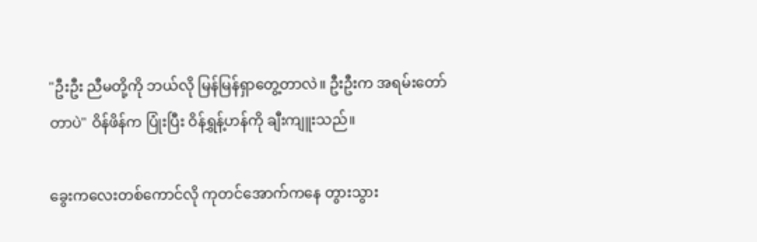"ဦးဦး ညီမတို့ကို ဘယ်လို မြန်မြန်ရှာတွေ့တာလဲ။ ဦးဦးက အရမ်းတော်တာပဲ" ဝိန်ဖိန်က ပြုံးပြီး ဝိန်ရွှန့်ဟန်ကို ချီးကျူးသည်။

ခွေးကလေးတစ်ကောင်လို ကုတင်အောက်ကနေ တွားသွား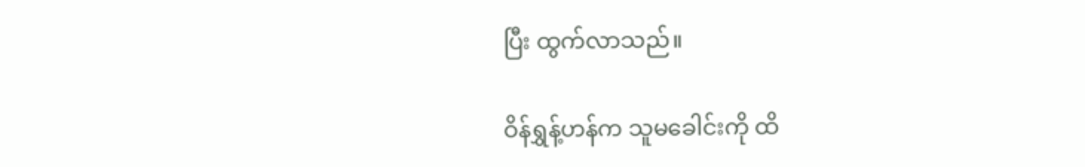ပြီး ထွက်လာသည်။

ဝိန်ရွှန့်ဟန်က သူမ‌ခေါင်းကို ထိ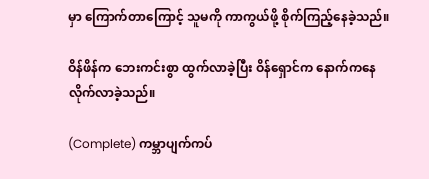မှာ ကြောက်တာကြောင့် သူမကို ကာကွယ်ဖို့ စိုက်ကြည့်နေခဲ့သည်။

ဝိန်ဖိန်က ဘေးကင်းစွာ ထွက်လာခဲ့ပြီး ဝိန်ရှောင်က နောက်ကနေ လိုက်လာခဲ့သည်။

(Complete) ကမ္ဘာပျက်ကပ်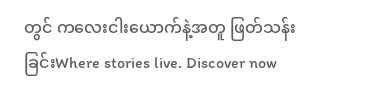တွင် ကလေးငါးယောက်နဲ့အတူ ဖြတ်သန်းခြင်းWhere stories live. Discover now